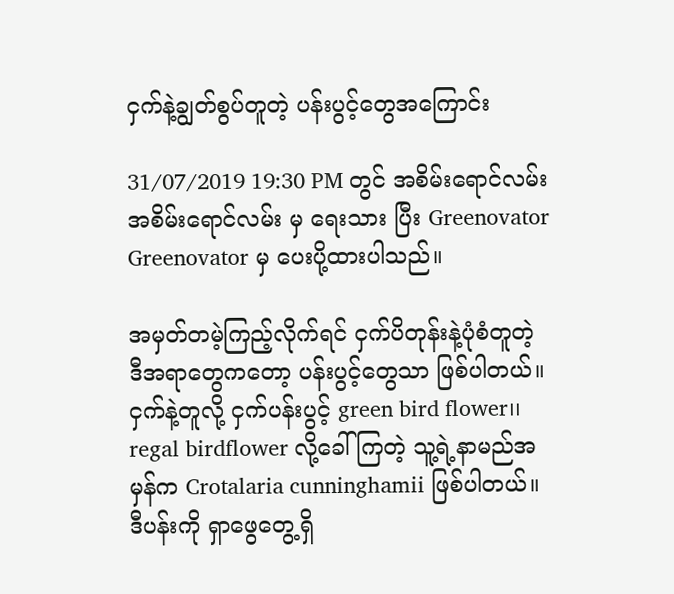ငှက်နဲ့ချွတ်စွပ်တူတဲ့ ပန်းပွင့်တွေအကြောင်း

31/07/2019 19:30 PM တွင် အစိမ်းရောင်လမ်း အစိမ်းရောင်လမ်း မှ ရေးသား ပြီး Greenovator Greenovator မှ ပေးပို့ထားပါသည်။

အမှတ်တမဲ့ကြည့်လိုက်ရင် ငှက်ပိတုန်းနဲ့ပုံစံတူတဲ့ ဒီအရာတွေကတော့ ပန်းပွင့်တွေသာ ဖြစ်ပါတယ်။ ငှက်နဲ့တူလို့ ငှက်ပန်းပွင့် green bird flower၊၊ regal birdflower လို့ခေါ်ကြတဲ့ သူ့ရဲ့နာမည်အမှန်က Crotalaria cunninghamii ဖြစ်ပါတယ်။ ဒီပန်းကို ရှာဖွေတွေ့ရှိ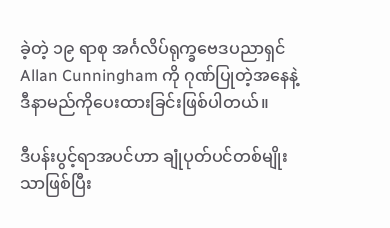ခဲ့တဲ့ ၁၉ ရာစု အင်္ဂလိပ်ရုက္ခဗေဒပညာရှင် Allan Cunningham ကို ဂုဏ်ပြုတဲ့အနေနဲ့ ဒီနာမည်ကိုပေးထားခြင်းဖြစ်ပါတယ်။

ဒီပန်းပွင့်ရာအပင်ဟာ ချုံပုတ်ပင်တစ်မျိုးသာဖြစ်ပြီး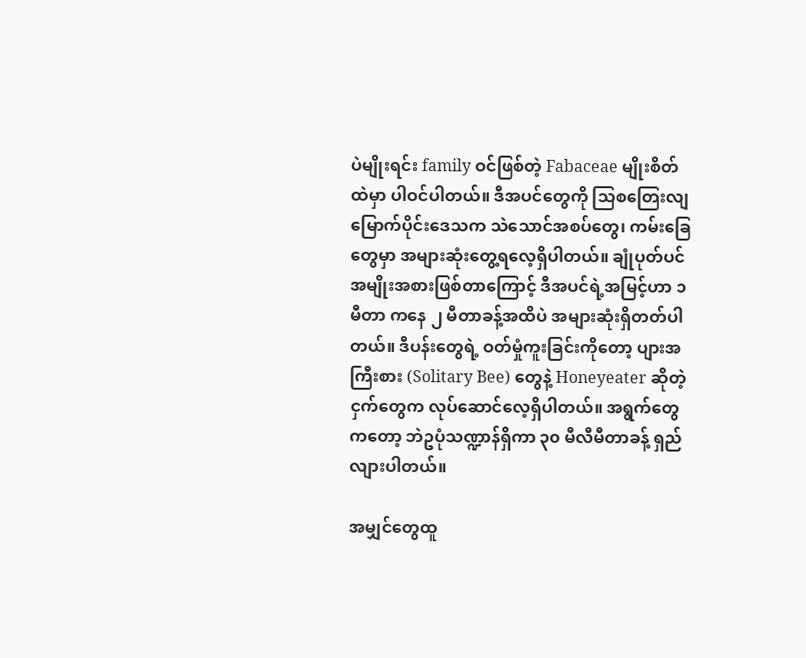ပဲမျိုးရင်း family ဝင်ဖြစ်တဲ့ Fabaceae မျိုးစိတ်ထဲမှာ ပါဝင်ပါတယ်။ ဒီအပင်တွေကို သြစတြေးလျမြောက်ပိုင်းဒေသက သဲသောင်အစပ်တွေ၊ ကမ်းခြေတွေမှာ အများဆုံးတွေ့ရလေ့ရှိပါတယ်။ ချုံပုတ်ပင်အမျိုးအစားဖြစ်တာကြောင့် ဒီအပင်ရဲ့အမြင့်ဟာ ၁ မီတာ ကနေ ၂ မီတာခန့်အထိပဲ အများဆုံးရှိတတ်ပါတယ်။ ဒီပန်းတွေရဲ့ ဝတ်မှုံကူးခြင်းကိုတော့ ပျားအကြီးစား (Solitary Bee) တွေနဲ့ Honeyeater ဆိုတဲ့ငှက်တွေက လုပ်ဆောင်လေ့ရှိပါတယ်။ အရွက်တွေကတော့ ဘဲဥပုံသဏ္ဍာန်ရှိကာ ၃၀ မီလီမီတာခန့် ရှည်လျားပါတယ်။

အမျှင်တွေထူ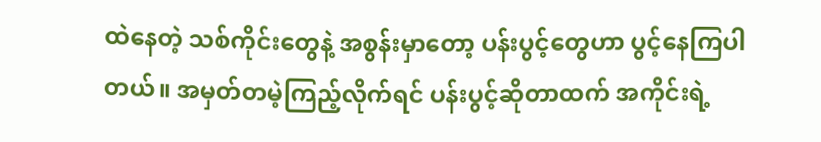ထဲနေတဲ့ သစ်ကိုင်းတွေနဲ့ အစွန်းမှာတော့ ပန်းပွင့်တွေဟာ ပွင့်နေကြပါတယ်။ အမှတ်တမဲ့ကြည့်လိုက်ရင် ပန်းပွင့်ဆိုတာထက် အကိုင်းရဲ့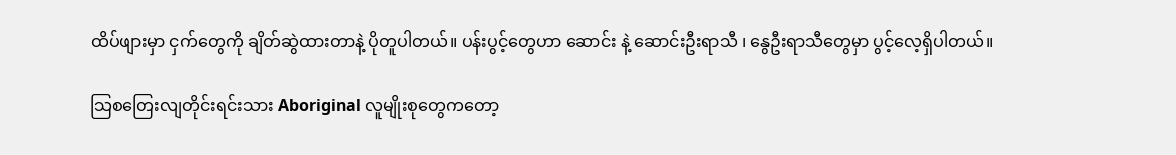ထိပ်ဖျားမှာ ငှက်တွေကို ချိတ်ဆွဲထားတာနဲ့ ပိုတူပါတယ်။ ပန်းပွင့်တွေဟာ ဆောင်း နဲ့ ဆောင်းဦးရာသီ ၊ နွေဦးရာသီတွေမှာ ပွင့်လေ့ရှိပါတယ်။

သြစတြေးလျတိုင်းရင်းသား Aboriginal လူမျိုးစုတွေကတော့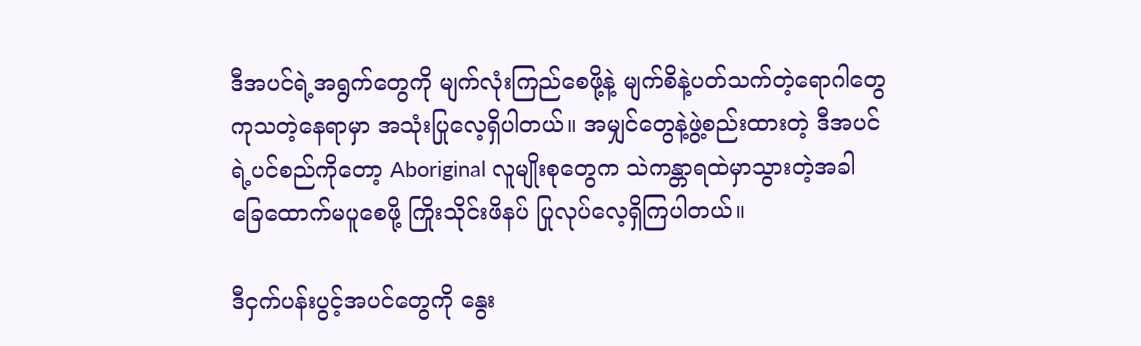ဒီအပင်ရဲ့အရွက်တွေကို မျက်လုံးကြည်စေဖို့နဲ့ မျက်စိနဲ့ပတ်သက်တဲ့ရောဂါတွေ ကုသတဲ့နေရာမှာ အသုံးပြုလေ့ရှိပါတယ်။ အမျှင်တွေနဲ့ဖွဲ့စည်းထားတဲ့ ဒီအပင်ရဲ့ပင်စည်ကိုတော့ Aboriginal လူမျိုးစုတွေက သဲကန္တာရထဲမှာသွားတဲ့အခါ ခြေထောက်မပူစေဖို့ ကြိုးသိုင်းဖိနပ် ပြုလုပ်လေ့ရှိကြပါတယ်။

ဒီငှက်ပန်းပွင့်အပင်တွေကို နွေး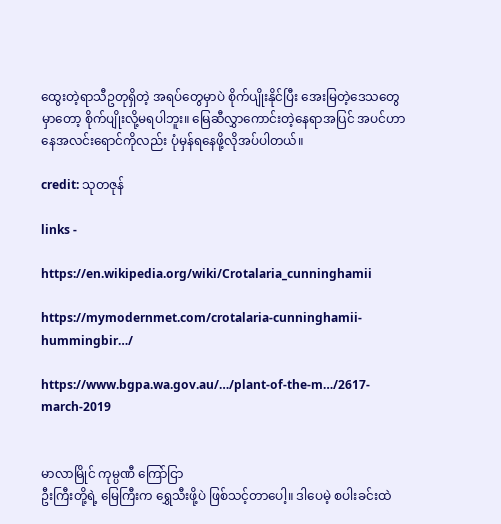ထွေးတဲ့ရာသီဥတုရှိတဲ့ အရပ်တွေမှာပဲ စိုက်ပျိုးနိုင်ပြီး အေးမြတဲ့ဒေသတွေမှာတော့ စိုက်ပျိုးလို့မရပါဘူး။ မြေဆီလွှာကောင်းတဲ့နေရာအပြင် အပင်ဟာ နေအလင်းရောင်ကိုလည်း ပုံမှန်ရနေဖို့လိုအပ်ပါတယ်။

credit: သုတဇုန်

links -

https://en.wikipedia.org/wiki/Crotalaria_cunninghamii

https://mymodernmet.com/crotalaria-cunninghamii-hummingbir…/

https://www.bgpa.wa.gov.au/…/plant-of-the-m…/2617-march-2019


မာလာမြိုင် ကုမ္ပဏီ ကြော်ငြာ
ဦးကြီးတို့ရဲ့ မြေကြီးက ရွှေသီးဖို့ပဲ ဖြစ်သင့်တာပေါ့။ ဒါပေမဲ့ စပါးခင်းထဲ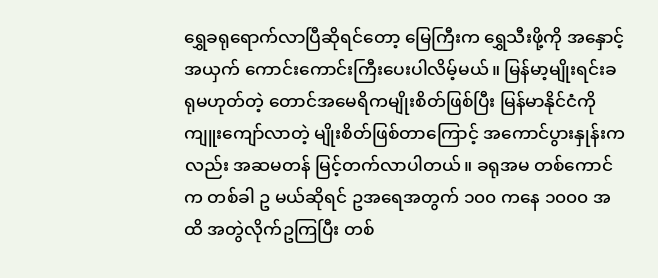ရွှေခရုရောက်လာပြီဆိုရင်တော့ မြေကြီးက ရွှေသီးဖို့ကို အနှောင့်အယှက် ကောင်းကောင်းကြီးပေးပါလိမ့်မယ်။ မြန်မာ့မျိုးရင်းခရုမဟုတ်တဲ့ တောင်အမေရိကမျိုးစိတ်ဖြစ်ပြီး မြန်မာနိုင်ငံကို ကျူးကျော်လာတဲ့ မျိုးစိတ်ဖြစ်တာကြောင့် အကောင်ပွားနှုန်းကလည်း အဆမတန် မြင့်တက်လာပါတယ်။ ခရုအမ တစ်ကောင်က တစ်ခါ ဥ မယ်ဆိုရင် ဥအရေအတွက် ၁၀၀ ကနေ ၁၀၀၀ အထိ အတွဲလိုက်ဥကြပြီး တစ်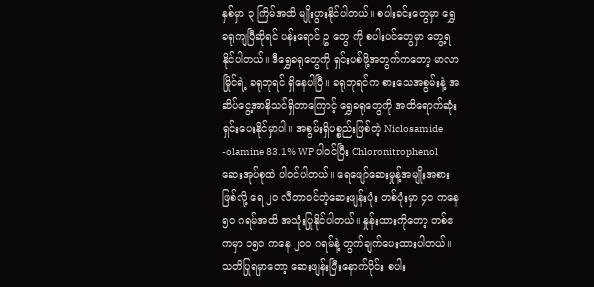နှစ်မှာ ၃ ကြိမ်အထိ မျိုးပွားနိုင်ပါတယ်။ စပါးခင်းတွေမှာ ရွှေခရုကျပြီဆိုရင် ပန်းရောင် ဥ တွေ ကို စပါးပင်တွေမှာ တွေ့ရနိုင်ပါတယ်။ ဒီရွှေခရုတွေကို ရှင်းပစ်ဖို့အတွက်ကတော့ မာလာမြိုင်ရဲ့ ခရုဘုရင် ရှိနေပါပြီ။ ခရုဘုရင်က စားသေအစွမ်းနဲ့ အဆိပ်ငွေ့အာနိသင်ရှိတာကြောင့် ရွှေခရုတွေကို အထိရောက်ဆုံး ရှင်းပေးနိုင်မှာပါ။ အစွမ်းရှိပစ္စည်းဖြစ်တဲ့ Niclosamide -olamine 83.1% WP ပါဝင်ပြီး Chloronitrophenol ဆေးအုပ်စုထဲ ပါဝင်ပါတယ်။ ရေဖျော်ဆေးမှုန့်အမျိုးအစားဖြစ်လို့ ရေ ၂၀ လီတာဝင်တဲ့ဆေးဖျန်းပုံး တစ်ပုံးမှာ ၄၀ ကနေ ၅၀ ဂရမ်အထိ အသုံးပြုနိုင်ပါတယ်။ နှုန်းထားကိုတော့ တစ်ဧကမှာ ၁၅၀ ကနေ ၂၀၀ ဂရမ်နဲ့ တွက်ချက်ပေးထားပါတယ်။ သတိပြုရမှာတော့ ဆေးဖျန်းပြီးနောက်ပိုင်း စပါး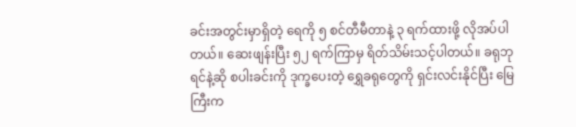ခင်းအတွင်းမှာရှိတဲ့ ရေကို ၅ စင်တီမီတာနဲ့ ၃ ရက်ထားဖို့ လိုအပ်ပါတယ်။ ဆေးဖျန်းပြီး ၅၂ ရက်ကြာမှ ရိတ်သိမ်းသင့်ပါတယ်။ ခရုဘုရင်နဲ့ဆို စပါးခင်းကို ဒုက္ခပေးတဲ့ ရွှေခရုတွေကို ရှင်းလင်းနိုင်ပြီး မြေကြီးက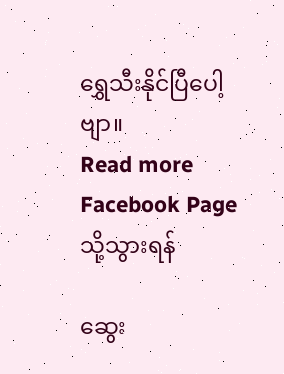ရွှေသီးနိုင်ပြီပေါ့ဗျာ။
Read more Facebook Page သို့သွားရန်

ဆွေး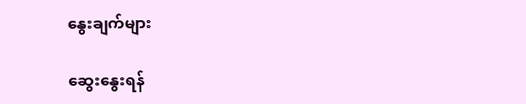နွေးချက်များ

ဆွေးနွေးရန်